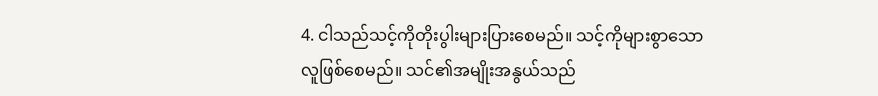4. ငါသည်သင့်ကိုတိုးပွါးများပြားစေမည်။ သင့်ကိုများစွာသောလူဖြစ်စေမည်။ သင်၏အမျိုးအနွယ်သည်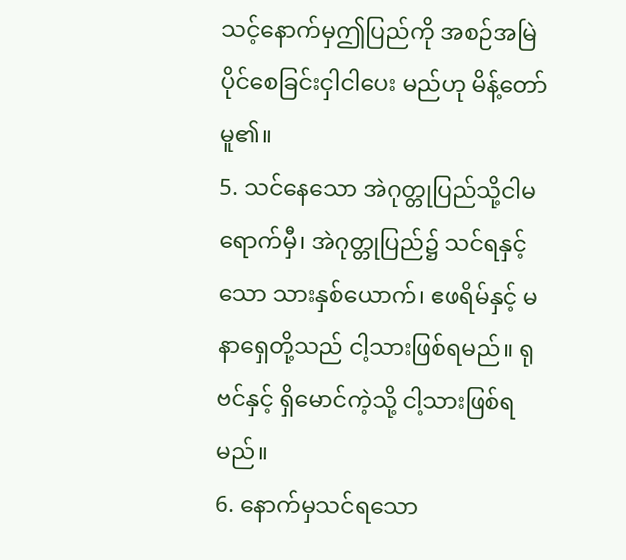သင့်နောက်မှဤပြည်ကို အစဉ်အမြဲပိုင်စေခြင်းငှါငါပေး မည်ဟု မိန့်တော်မူ၏။
5. သင်နေသော အဲဂုတ္တုပြည်သို့ငါမရောက်မှီ၊ အဲဂုတ္တုပြည်၌ သင်ရနှင့်သော သားနှစ်ယောက်၊ ဧဖရိမ်နှင့် မနာရှေတို့သည် ငါ့သားဖြစ်ရမည်။ ရုဗင်နှင့် ရှိမောင်ကဲ့သို့ ငါ့သားဖြစ်ရမည်။
6. နောက်မှသင်ရသော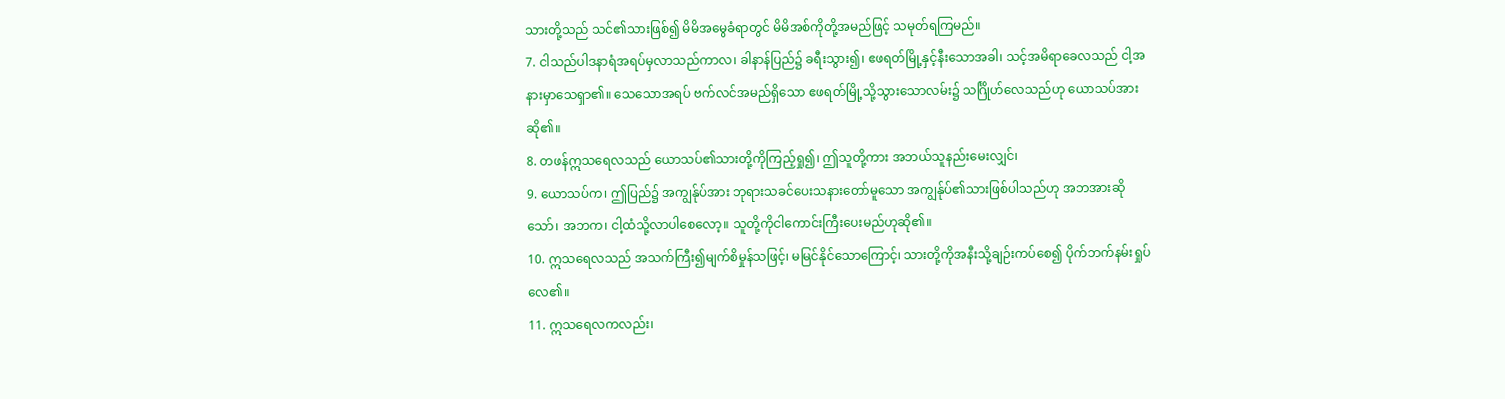သားတို့သည် သင်၏သားဖြစ်၍ မိမိအမွေခံရာတွင် မိမိအစ်ကိုတို့အမည်ဖြင့် သမုတ်ရကြမည်။
7. ငါသည်ပါဒနာရံအရပ်မှလာသည်ကာလ၊ ခါနာန်ပြည်၌ ခရီးသွား၍၊ ဧဖရတ်မြို့နှင့်နီးသောအခါ၊ သင့်အမိရာခေလသည် ငါ့အနားမှာသေရှာ၏။ သေသောအရပ် ဗက်လင်အမည်ရှိသော ဧဖရတ်မြို့သို့သွားသောလမ်း၌ သင်္ဂြိုဟ်လေသည်ဟု ယောသပ်အားဆို၏။
8. တဖန်ဣသရေလသည် ယောသပ်၏သားတို့ကိုကြည့်ရှု၍၊ ဤသူတို့ကား အဘယ်သူနည်းမေးလျှင်၊
9. ယောသပ်က၊ ဤပြည်၌ အကျွန်ုပ်အား ဘုရားသခင်ပေးသနားတော်မူသော အကျွန်ုပ်၏သားဖြစ်ပါသည်ဟု အဘအားဆိုသော်၊ အဘက၊ ငါ့ထံသို့လာပါစေလော့။ သူတို့ကိုငါကောင်းကြီးပေးမည်ဟုဆို၏။
10. ဣသရေလသည် အသက်ကြီး၍မျက်စိမှုန်သဖြင့်၊ မမြင်နိုင်သောကြောင့်၊ သားတို့ကိုအနီးသို့ချဉ်းကပ်စေ၍ ပိုက်ဘက်နမ်းရှုပ်လေ၏။
11. ဣသရေလကလည်း၊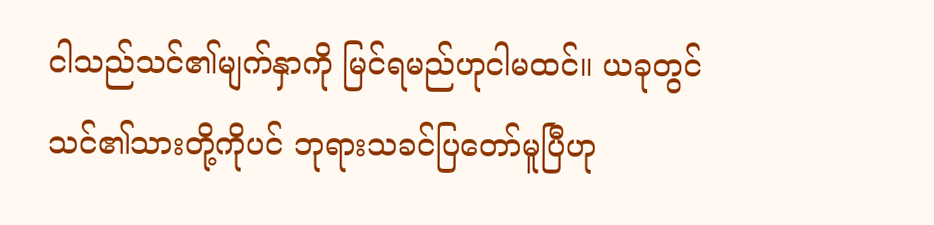ငါသည်သင်၏မျက်နှာကို မြင်ရမည်ဟုငါမထင်။ ယခုတွင်သင်၏သားတို့ကိုပင် ဘုရားသခင်ပြတော်မူပြီဟု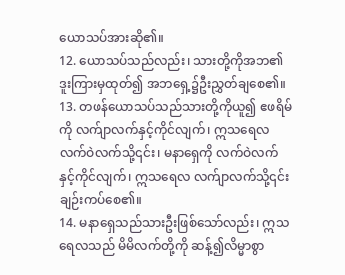ယောသပ်အားဆို၏။
12. ယောသပ်သည်လည်း၊ သားတို့ကိုအဘ၏ဒူးကြားမှထုတ်၍ အဘရှေ့၌ဦးညွှတ်ချစေ၏။
13. တဖန်ယောသပ်သည်သားတို့ကိုယူ၍ ဧဖရိမ်ကို လက်ျာလက်နှင့်ကိုင်လျက်၊ ဣသရေလလက်ဝဲလက်သို့၎င်း၊ မနာရှေကို လက်ဝဲလက်နှင့်ကိုင်လျက်၊ ဣသရေလ လက်ျာလက်သို့၎င်းချဉ်းကပ်စေ၏။
14. မနာရှေသည်သားဦးဖြစ်သော်လည်း၊ ဣသရေလသည် မိမိလက်တို့ကို ဆန့်၍လိမ္မာစွာ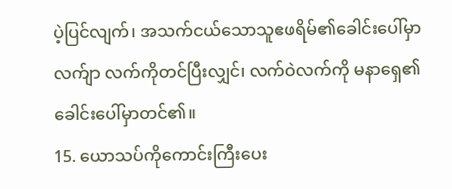ပဲ့ပြင်လျက်၊ အသက်ငယ်သောသူဧဖရိမ်၏ခေါင်းပေါ်မှာ လက်ျာ လက်ကိုတင်ပြီးလျှင်၊ လက်ဝဲလက်ကို မနာရှေ၏ခေါင်းပေါ်မှာတင်၏။
15. ယောသပ်ကိုကောင်းကြီးပေး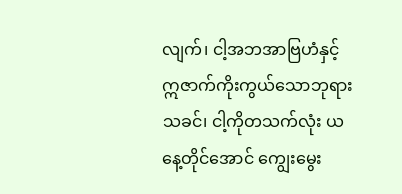လျက်၊ ငါ့အဘအာဗြဟံနှင့် ဣဇာက်ကိုးကွယ်သောဘုရားသခင်၊ ငါ့ကိုတသက်လုံး ယနေ့တိုင်အောင် ကျွေးမွေး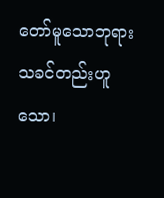တော်မူသောဘုရားသခင်တည်းဟူသော၊